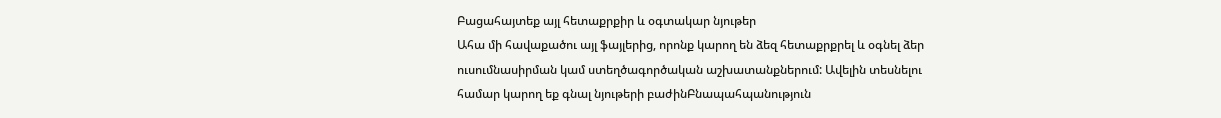Բացահայտեք այլ հետաքրքիր և օգտակար նյութեր
Ահա մի հավաքածու այլ ֆայլերից, որոնք կարող են ձեզ հետաքրքրել և օգնել ձեր ուսումնասիրման կամ ստեղծագործական աշխատանքներում: Ավելին տեսնելու համար կարող եք գնալ նյութերի բաժինԲնապահպանություն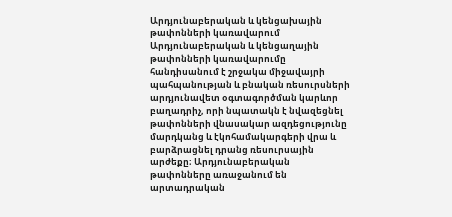Արդյունաբերական և կենցախային թափոնների կառավարում
Արդյունաբերական և կենցաղային թափոնների կառավարումը հանդիսանում է շրջակա միջավայրի պահպանության և բնական ռեսուրսների արդյունավետ օգտագործման կարևոր բաղադրիչ, որի նպատակն է նվազեցնել թափոնների վնասակար ազդեցությունը մարդկանց և էկոհամակարգերի վրա և բարձրացնել դրանց ռեսուրսային արժեքը։ Արդյունաբերական թափոնները առաջանում են արտադրական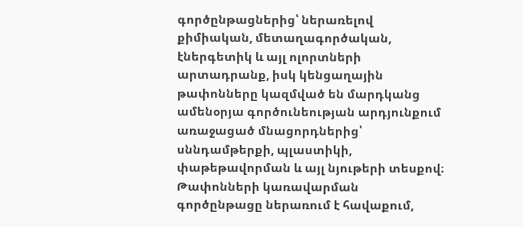գործընթացներից՝ ներառելով քիմիական, մետաղագործական, էներգետիկ և այլ ոլորտների արտադրանք, իսկ կենցաղային թափոնները կազմված են մարդկանց ամենօրյա գործունեության արդյունքում առաջացած մնացորդներից՝ սննդամթերքի, պլաստիկի, փաթեթավորման և այլ նյութերի տեսքով։ Թափոնների կառավարման գործընթացը ներառում է հավաքում,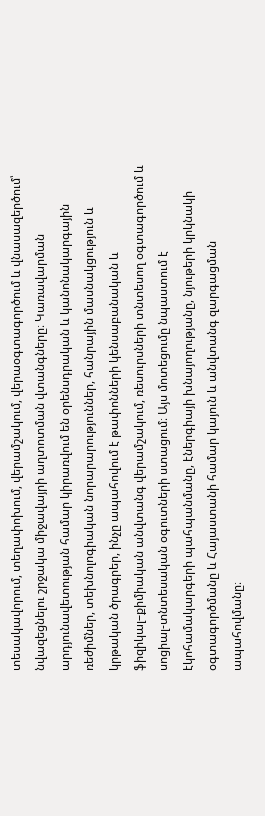տեսակավորում, տեղափոխում, վերամշակում, վերաօգտագործում և վնասազերծում՝ նվազեցնելու շրջակա միջավայրի աղտոտման վտանգները։ Կառավարման արդյունավետության համար կիրառվում են օրենսդրական և կանոնակարգային ռեժիմներ, տեխնոլոգիական նորարարություններ, հանրային մասնակցություն և կրթական ծրագրեր, ինչը ապահովում է թափոնների կենսաբանական և ֆիզիկալ–քիմիական անվտանգ վերամշակում, ռեսուրսների տնտեսող օգտագործում և սոցիալ-տնտեսական օգուտների ստացում։ Այս մոտեցումը նպաստում է էկոհամակարգերի պահպանմանը, էներգիայի խնայողությանը, նյութերի կրկնակի օգտագործմանը և Հայաստանի համար կայուն և անվտանգ զարգացման ապահովմանը։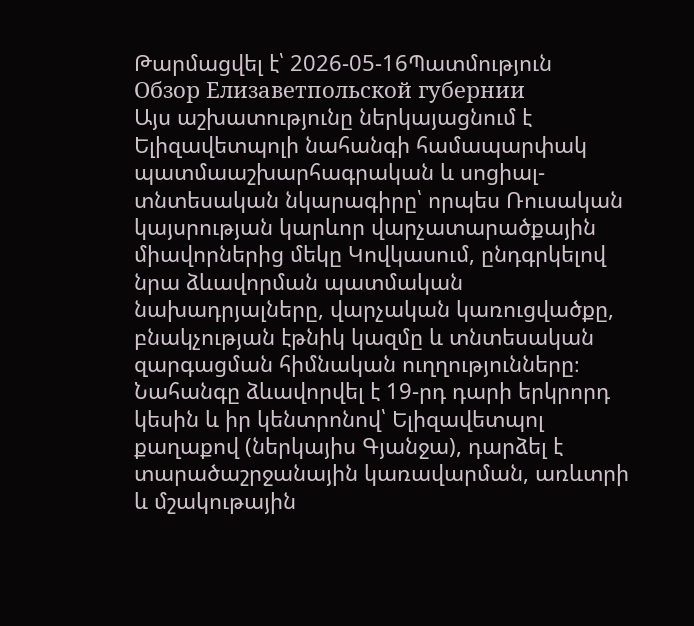Թարմացվել է՝ 2026-05-16Պատմություն
Обзор Елизаветпольской губернии
Այս աշխատությունը ներկայացնում է Ելիզավետպոլի նահանգի համապարփակ պատմաաշխարհագրական և սոցիալ-տնտեսական նկարագիրը՝ որպես Ռուսական կայսրության կարևոր վարչատարածքային միավորներից մեկը Կովկասում, ընդգրկելով նրա ձևավորման պատմական նախադրյալները, վարչական կառուցվածքը, բնակչության էթնիկ կազմը և տնտեսական զարգացման հիմնական ուղղությունները։ Նահանգը ձևավորվել է 19-րդ դարի երկրորդ կեսին և իր կենտրոնով՝ Ելիզավետպոլ քաղաքով (ներկայիս Գյանջա), դարձել է տարածաշրջանային կառավարման, առևտրի և մշակութային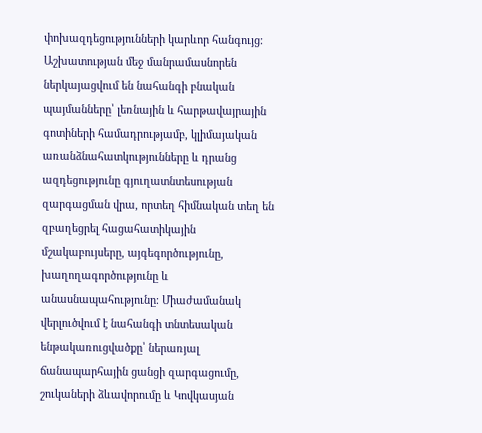փոխազդեցությունների կարևոր հանգույց։ Աշխատության մեջ մանրամասնորեն ներկայացվում են նահանգի բնական պայմանները՝ լեռնային և հարթավայրային գոտիների համադրությամբ, կլիմայական առանձնահատկությունները և դրանց ազդեցությունը գյուղատնտեսության զարգացման վրա, որտեղ հիմնական տեղ են զբաղեցրել հացահատիկային մշակաբույսերը, այգեգործությունը, խաղողագործությունը և անասնապահությունը։ Միաժամանակ վերլուծվում է նահանգի տնտեսական ենթակառուցվածքը՝ ներառյալ ճանապարհային ցանցի զարգացումը, շուկաների ձևավորումը և Կովկասյան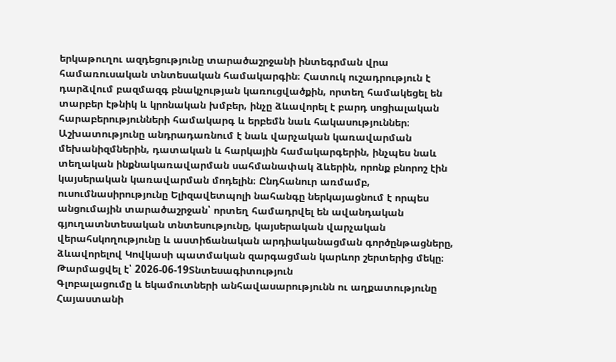երկաթուղու ազդեցությունը տարածաշրջանի ինտեգրման վրա համառուսական տնտեսական համակարգին։ Հատուկ ուշադրություն է դարձվում բազմազգ բնակչության կառուցվածքին, որտեղ համակեցել են տարբեր էթնիկ և կրոնական խմբեր, ինչը ձևավորել է բարդ սոցիալական հարաբերությունների համակարգ և երբեմն նաև հակասություններ։ Աշխատությունը անդրադառնում է նաև վարչական կառավարման մեխանիզմներին, դատական և հարկային համակարգերին, ինչպես նաև տեղական ինքնակառավարման սահմանափակ ձևերին, որոնք բնորոշ էին կայսերական կառավարման մոդելին։ Ընդհանուր առմամբ, ուսումնասիրությունը Ելիզավետպոլի նահանգը ներկայացնում է որպես անցումային տարածաշրջան՝ որտեղ համադրվել են ավանդական գյուղատնտեսական տնտեսությունը, կայսերական վարչական վերահսկողությունը և աստիճանական արդիականացման գործընթացները, ձևավորելով Կովկասի պատմական զարգացման կարևոր շերտերից մեկը։
Թարմացվել է՝ 2026-06-19Տնտեսագիտություն
Գլոբալացումը և եկամուտների անհավասարությունն ու աղքատությունը Հայաստանի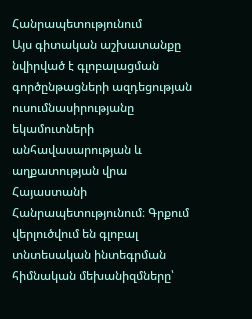Հանրապետությունում
Այս գիտական աշխատանքը նվիրված է գլոբալացման գործընթացների ազդեցության ուսումնասիրությանը եկամուտների անհավասարության և աղքատության վրա Հայաստանի Հանրապետությունում։ Գրքում վերլուծվում են գլոբալ տնտեսական ինտեգրման հիմնական մեխանիզմները՝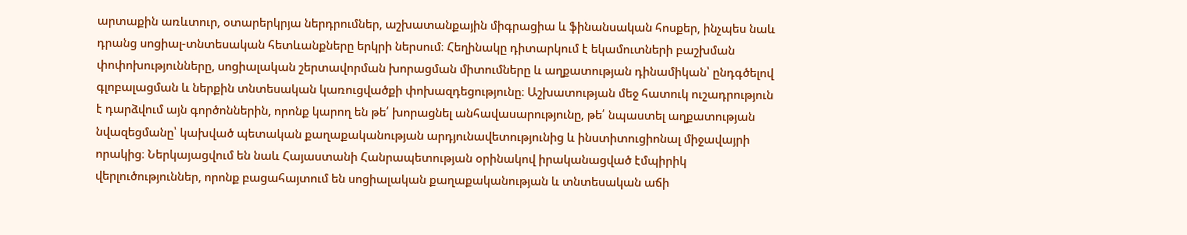արտաքին առևտուր, օտարերկրյա ներդրումներ, աշխատանքային միգրացիա և ֆինանսական հոսքեր, ինչպես նաև դրանց սոցիալ-տնտեսական հետևանքները երկրի ներսում։ Հեղինակը դիտարկում է եկամուտների բաշխման փոփոխությունները, սոցիալական շերտավորման խորացման միտումները և աղքատության դինամիկան՝ ընդգծելով գլոբալացման և ներքին տնտեսական կառուցվածքի փոխազդեցությունը։ Աշխատության մեջ հատուկ ուշադրություն է դարձվում այն գործոններին, որոնք կարող են թե՛ խորացնել անհավասարությունը, թե՛ նպաստել աղքատության նվազեցմանը՝ կախված պետական քաղաքականության արդյունավետությունից և ինստիտուցիոնալ միջավայրի որակից։ Ներկայացվում են նաև Հայաստանի Հանրապետության օրինակով իրականացված էմպիրիկ վերլուծություններ, որոնք բացահայտում են սոցիալական քաղաքականության և տնտեսական աճի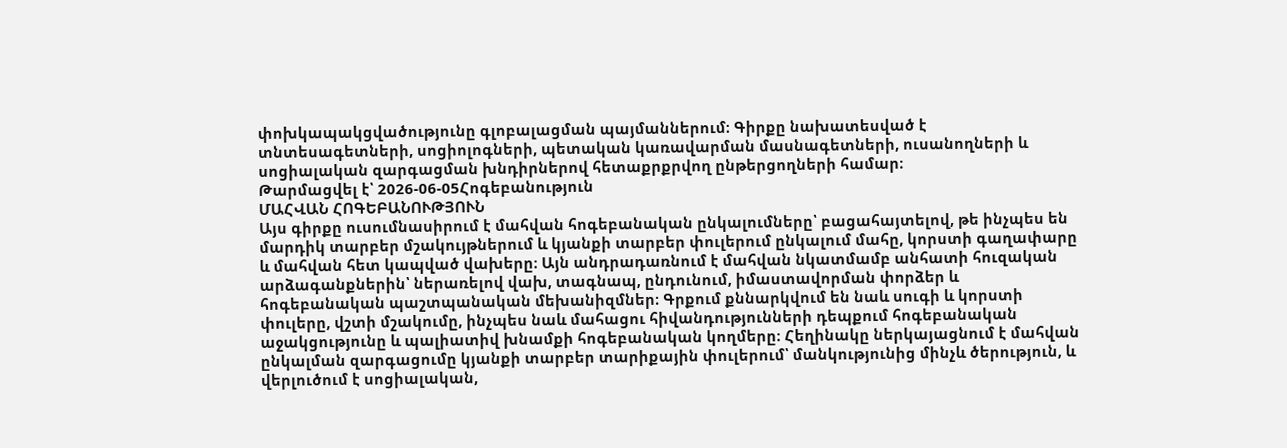փոխկապակցվածությունը գլոբալացման պայմաններում։ Գիրքը նախատեսված է տնտեսագետների, սոցիոլոգների, պետական կառավարման մասնագետների, ուսանողների և սոցիալական զարգացման խնդիրներով հետաքրքրվող ընթերցողների համար։
Թարմացվել է՝ 2026-06-05Հոգեբանություն
ՄԱՀՎԱՆ ՀՈԳԵԲԱՆՈՒԹՅՈՒՆ
Այս գիրքը ուսումնասիրում է մահվան հոգեբանական ընկալումները՝ բացահայտելով, թե ինչպես են մարդիկ տարբեր մշակույթներում և կյանքի տարբեր փուլերում ընկալում մահը, կորստի գաղափարը և մահվան հետ կապված վախերը։ Այն անդրադառնում է մահվան նկատմամբ անհատի հուզական արձագանքներին՝ ներառելով վախ, տագնապ, ընդունում, իմաստավորման փորձեր և հոգեբանական պաշտպանական մեխանիզմներ։ Գրքում քննարկվում են նաև սուգի և կորստի փուլերը, վշտի մշակումը, ինչպես նաև մահացու հիվանդությունների դեպքում հոգեբանական աջակցությունը և պալիատիվ խնամքի հոգեբանական կողմերը։ Հեղինակը ներկայացնում է մահվան ընկալման զարգացումը կյանքի տարբեր տարիքային փուլերում՝ մանկությունից մինչև ծերություն, և վերլուծում է սոցիալական,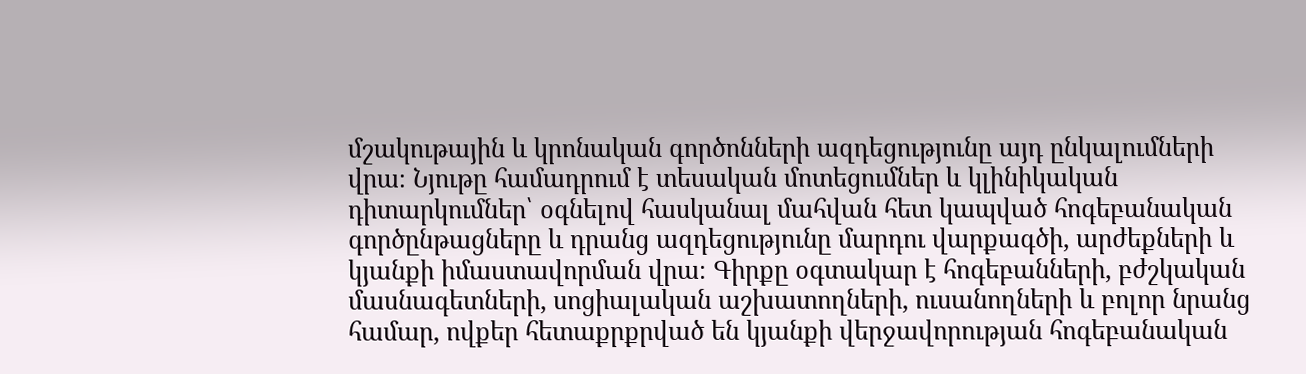մշակութային և կրոնական գործոնների ազդեցությունը այդ ընկալումների վրա։ Նյութը համադրում է տեսական մոտեցումներ և կլինիկական դիտարկումներ՝ օգնելով հասկանալ մահվան հետ կապված հոգեբանական գործընթացները և դրանց ազդեցությունը մարդու վարքագծի, արժեքների և կյանքի իմաստավորման վրա։ Գիրքը օգտակար է հոգեբանների, բժշկական մասնագետների, սոցիալական աշխատողների, ուսանողների և բոլոր նրանց համար, ովքեր հետաքրքրված են կյանքի վերջավորության հոգեբանական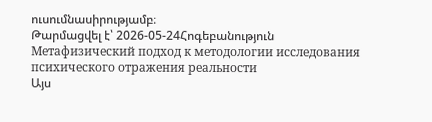ուսումնասիրությամբ։
Թարմացվել է՝ 2026-05-24Հոգեբանություն
Метафизический подход к методологии исследования психического отражения реальности
Այս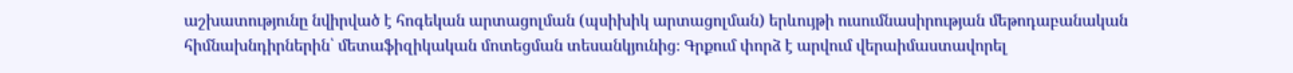աշխատությունը նվիրված է հոգեկան արտացոլման (պսիխիկ արտացոլման) երևույթի ուսումնասիրության մեթոդաբանական հիմնախնդիրներին՝ մետաֆիզիկական մոտեցման տեսանկյունից։ Գրքում փորձ է արվում վերաիմաստավորել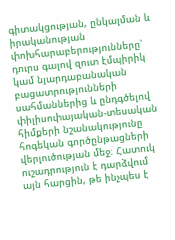գիտակցության, ընկալման և իրականության փոխհարաբերությունները՝ դուրս գալով զուտ էմպիրիկ կամ նյարդաբանական բացատրությունների սահմաններից և ընդգծելով փիլիսոփայական-տեսական հիմքերի նշանակությունը հոգեկան գործընթացների վերլուծության մեջ։ Հատուկ ուշադրություն է դարձվում այն հարցին, թե ինչպես է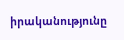իրականությունը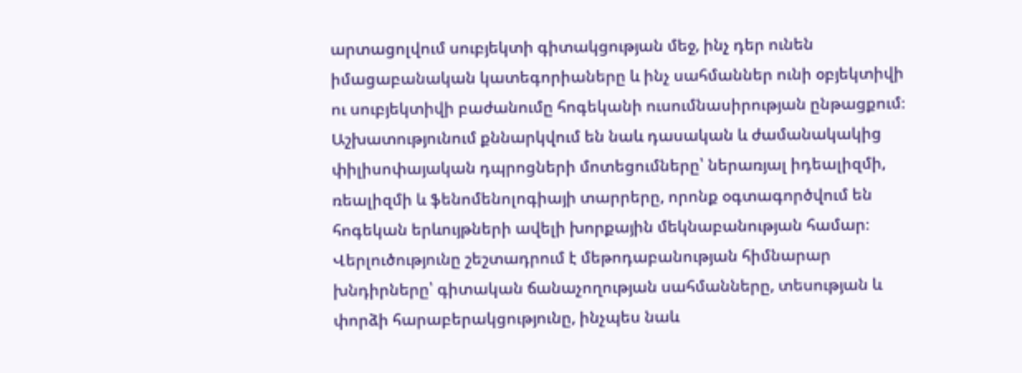արտացոլվում սուբյեկտի գիտակցության մեջ, ինչ դեր ունեն իմացաբանական կատեգորիաները և ինչ սահմաններ ունի օբյեկտիվի ու սուբյեկտիվի բաժանումը հոգեկանի ուսումնասիրության ընթացքում։ Աշխատությունում քննարկվում են նաև դասական և ժամանակակից փիլիսոփայական դպրոցների մոտեցումները՝ ներառյալ իդեալիզմի, ռեալիզմի և ֆենոմենոլոգիայի տարրերը, որոնք օգտագործվում են հոգեկան երևույթների ավելի խորքային մեկնաբանության համար։ Վերլուծությունը շեշտադրում է մեթոդաբանության հիմնարար խնդիրները՝ գիտական ճանաչողության սահմանները, տեսության և փորձի հարաբերակցությունը, ինչպես նաև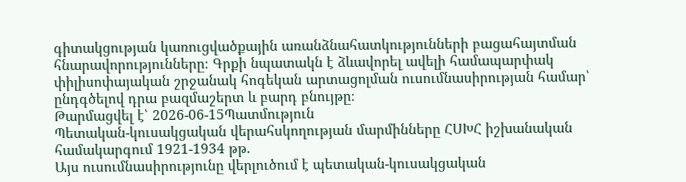գիտակցության կառուցվածքային առանձնահատկությունների բացահայտման հնարավորությունները։ Գրքի նպատակն է ձևավորել ավելի համապարփակ փիլիսոփայական շրջանակ հոգեկան արտացոլման ուսումնասիրության համար՝ ընդգծելով դրա բազմաշերտ և բարդ բնույթը։
Թարմացվել է՝ 2026-06-15Պատմություն
Պետական-կուսակցական վերահսկողության մարմինները ՀՍԽՀ իշխանական համակարգում 1921-1934 թթ.
Այս ուսումնասիրությունը վերլուծում է պետական-կուսակցական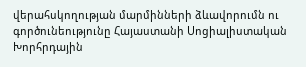վերահսկողության մարմինների ձևավորումն ու գործունեությունը Հայաստանի Սոցիալիստական Խորհրդային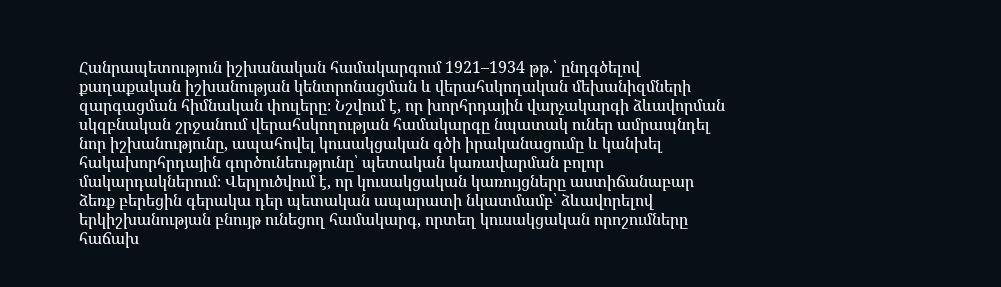Հանրապետություն իշխանական համակարգում 1921–1934 թթ.՝ ընդգծելով քաղաքական իշխանության կենտրոնացման և վերահսկողական մեխանիզմների զարգացման հիմնական փուլերը։ Նշվում է, որ խորհրդային վարչակարգի ձևավորման սկզբնական շրջանում վերահսկողության համակարգը նպատակ ուներ ամրապնդել նոր իշխանությունը, ապահովել կուսակցական գծի իրականացումը և կանխել հակախորհրդային գործունեությունը՝ պետական կառավարման բոլոր մակարդակներում։ Վերլուծվում է, որ կուսակցական կառույցները աստիճանաբար ձեռք բերեցին գերակա դեր պետական ապարատի նկատմամբ՝ ձևավորելով երկիշխանության բնույթ ունեցող համակարգ, որտեղ կուսակցական որոշումները հաճախ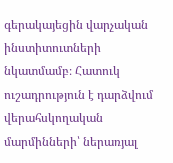գերակայեցին վարչական ինստիտուտների նկատմամբ։ Հատուկ ուշադրություն է դարձվում վերահսկողական մարմինների՝ ներառյալ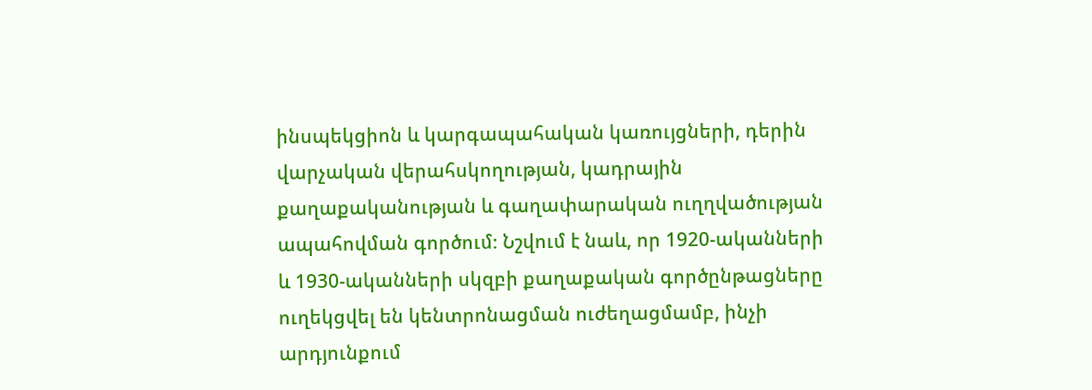ինսպեկցիոն և կարգապահական կառույցների, դերին վարչական վերահսկողության, կադրային քաղաքականության և գաղափարական ուղղվածության ապահովման գործում։ Նշվում է նաև, որ 1920-ականների և 1930-ականների սկզբի քաղաքական գործընթացները ուղեկցվել են կենտրոնացման ուժեղացմամբ, ինչի արդյունքում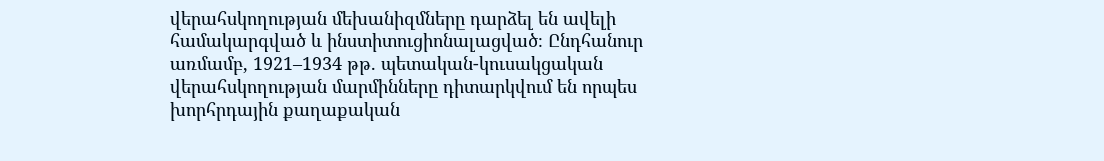վերահսկողության մեխանիզմները դարձել են ավելի համակարգված և ինստիտուցիոնալացված։ Ընդհանուր առմամբ, 1921–1934 թթ. պետական-կուսակցական վերահսկողության մարմինները դիտարկվում են որպես խորհրդային քաղաքական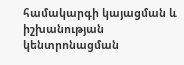համակարգի կայացման և իշխանության կենտրոնացման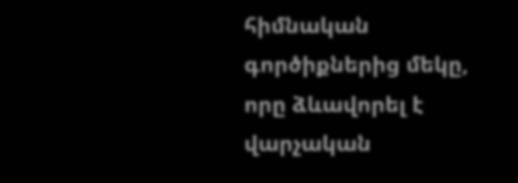հիմնական գործիքներից մեկը, որը ձևավորել է վարչական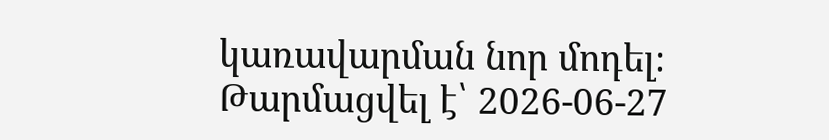կառավարման նոր մոդել։
Թարմացվել է՝ 2026-06-27